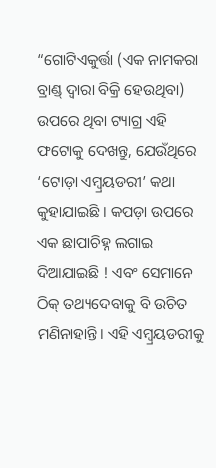“ଗୋଟିଏକୁର୍ତ୍ତା (ଏକ ନାମକରା ବ୍ରାଣ୍ଡ୍ ଦ୍ୱାରା ବିକ୍ରି ହେଉଥିବା) ଉପରେ ଥିବା ଟ୍ୟାଗ୍ର ଏହି ଫଟୋକୁ ଦେଖନ୍ତୁ, ଯେଉଁଥିରେ ‘ଟୋଡ଼ା ଏମ୍ବ୍ରୟଡରୀ’ କଥା କୁହାଯାଇଛି । କପଡ଼ା ଉପରେ ଏକ ଛାପାଚିହ୍ନ ଲଗାଇ ଦିଆଯାଇଛି ! ଏବଂ ସେମାନେ ଠିକ୍ ତଥ୍ୟଦେବାକୁ ବି ଉଚିତ ମଣିନାହାନ୍ତି। ଏହି ଏମ୍ବ୍ରୟଡରୀକୁ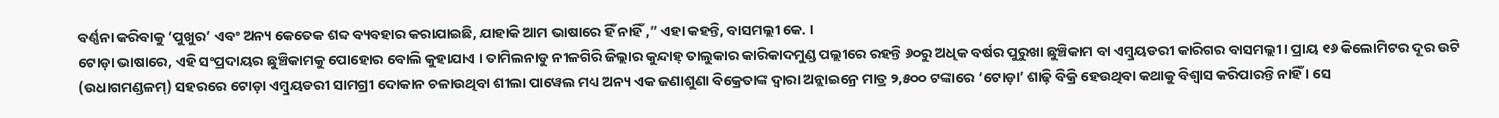ବର୍ଣ୍ଣନା କରିବାକୁ ‘ପୁଖୁର’ ଏବଂ ଅନ୍ୟ କେତେକ ଶବ୍ଦ ବ୍ୟବହାର କରାଯାଇଛି, ଯାହାକି ଆମ ଭାଷାରେ ହିଁ ନାହିଁ ,” ଏହା କହନ୍ତି, ବାସମଲ୍ଲୀ କେ. ।
ଟୋଡ଼ା ଭାଷାରେ, ଏହି ସଂପ୍ରଦାୟର ଛୁଞ୍ଚିକାମକୁ ପୋହୋର ବୋଲି କୁହାଯାଏ । ତାମିଲନାଡୁ ନୀଳଗିରି ଜିଲ୍ଲାର କୁନ୍ଦାହ୍ ତାଲୁକାର କାରିକାଦମୁଣ୍ଡ ପଲ୍ଲୀରେ ରହନ୍ତି ୬୦ରୁ ଅଧିକ ବର୍ଷର ପୁରୁଖା ଛୁଞ୍ଚିକାମ ବା ଏମ୍ବ୍ରୟଡରୀ କାରିଗର ବାସମଲ୍ଲୀ । ପ୍ରାୟ ୧୬ କିଲୋମିଟର ଦୂର ଉଟି (ଉଧାଗମଣ୍ଡଳମ୍) ସହରରେ ଟୋଡ଼ା ଏମ୍ବ୍ରୟଡରୀ ସାମଗ୍ରୀ ଦୋକାନ ଚଳାଉଥିବା ଶୀଲା ପାୱେଲ ମଧ୍ୟ ଅନ୍ୟ ଏକ ଜଣାଶୁଣା ବିକ୍ରେତାଙ୍କ ଦ୍ୱାରା ଅନ୍ଲାଇନ୍ରେ ମାତ୍ର ୨,୫୦୦ ଟଙ୍କାରେ ‘ଟୋଡ଼ା’ ଶାଢ଼ି ବିକ୍ରି ହେଉଥିବା କଥାକୁ ବିଶ୍ୱାସ କରିପାରନ୍ତି ନାହିଁ । ସେ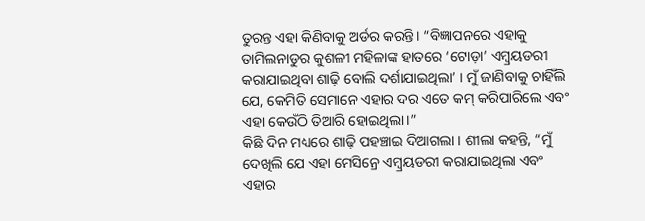ତୁରନ୍ତ ଏହା କିଣିବାକୁ ଅର୍ଡର କରନ୍ତି। “ବିଜ୍ଞାପନରେ ଏହାକୁ ତାମିଲନାଡୁର କୁଶଳୀ ମହିଳାଙ୍କ ହାତରେ ‘ଟୋଡ଼ା’ ଏମ୍ବ୍ରୟଡରୀ କରାଯାଇଥିବା ଶାଢ଼ି ବୋଲି ଦର୍ଶାଯାଇଥିଲା’ । ମୁଁ ଜାଣିବାକୁ ଚାହିଁଲି ଯେ, କେମିତି ସେମାନେ ଏହାର ଦର ଏତେ କମ୍ କରିପାରିଲେ ଏବଂ ଏହା କେଉଁଠି ତିଆରି ହୋଇଥିଲା।”
କିଛି ଦିନ ମଧ୍ୟରେ ଶାଢ଼ି ପହଞ୍ଚାଇ ଦିଆଗଲା । ଶୀଲା କହନ୍ତି, “ମୁଁ ଦେଖିଲି ଯେ ଏହା ମେସିନ୍ରେ ଏମ୍ବ୍ରୟଡରୀ କରାଯାଇଥିଲା ଏବଂ ଏହାର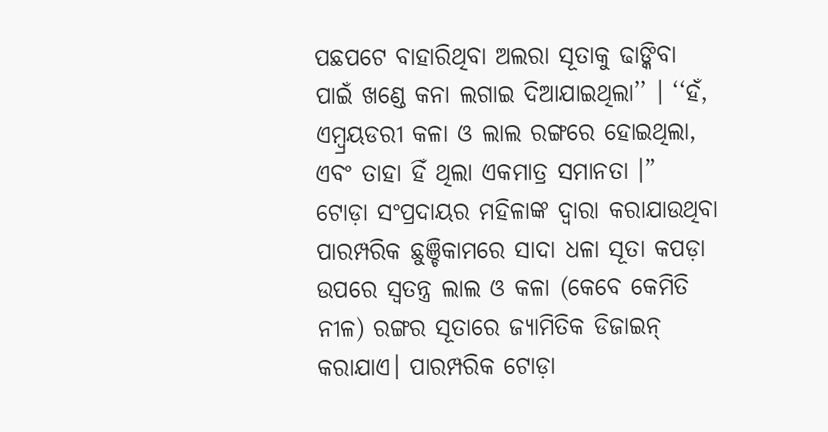ପଛପଟେ ବାହାରିଥିବା ଅଲରା ସୂତାକୁ ଢାଙ୍କିବା ପାଇଁ ଖଣ୍ଡେ କନା ଲଗାଇ ଦିଆଯାଇଥିଲା’’ । ‘‘ହଁ, ଏମ୍ବ୍ରୟଡରୀ କଳା ଓ ଲାଲ ରଙ୍ଗରେ ହୋଇଥିଲା, ଏବଂ ତାହା ହିଁ ଥିଲା ଏକମାତ୍ର ସମାନତା ।”
ଟୋଡ଼ା ସଂପ୍ରଦାୟର ମହିଳାଙ୍କ ଦ୍ୱାରା କରାଯାଉଥିବା ପାରମ୍ପରିକ ଛୁଞ୍ଚିକାମରେ ସାଦା ଧଳା ସୂତା କପଡ଼ା ଉପରେ ସ୍ୱତନ୍ତ୍ର ଲାଲ ଓ କଳା (କେବେ କେମିତି ନୀଳ) ରଙ୍ଗର ସୂତାରେ ଜ୍ୟାମିତିକ ଡିଜାଇନ୍ କରାଯାଏ। ପାରମ୍ପରିକ ଟୋଡ଼ା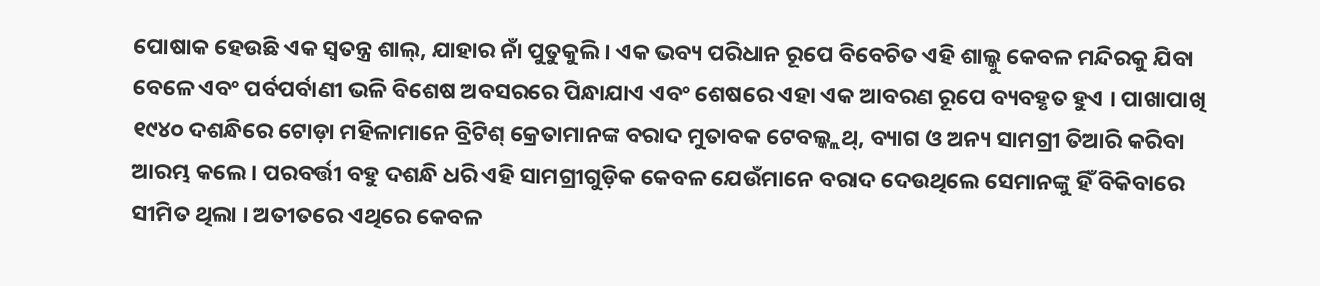ପୋଷାକ ହେଉଛି ଏକ ସ୍ୱତନ୍ତ୍ର ଶାଲ୍, ଯାହାର ନାଁ ପୁତୁକୁଲି । ଏକ ଭବ୍ୟ ପରିଧାନ ରୂପେ ବିବେଚିତ ଏହି ଶାଲ୍କୁ କେବଳ ମନ୍ଦିରକୁ ଯିବା ବେଳେ ଏବଂ ପର୍ବପର୍ବାଣୀ ଭଳି ବିଶେଷ ଅବସରରେ ପିନ୍ଧାଯାଏ ଏବଂ ଶେଷରେ ଏହା ଏକ ଆବରଣ ରୂପେ ବ୍ୟବହୃତ ହୁଏ । ପାଖାପାଖି ୧୯୪୦ ଦଶନ୍ଧିରେ ଟୋଡ଼ା ମହିଳାମାନେ ବ୍ରିଟିଶ୍ କ୍ରେତାମାନଙ୍କ ବରାଦ ମୁତାବକ ଟେବଲ୍କ୍ଲଥ୍, ବ୍ୟାଗ ଓ ଅନ୍ୟ ସାମଗ୍ରୀ ତିଆରି କରିବା ଆରମ୍ଭ କଲେ । ପରବର୍ତ୍ତୀ ବହୁ ଦଶନ୍ଧି ଧରି ଏହି ସାମଗ୍ରୀଗୁଡ଼ିକ କେବଳ ଯେଉଁମାନେ ବରାଦ ଦେଉଥିଲେ ସେମାନଙ୍କୁ ହିଁ ବିକିବାରେ ସୀମିତ ଥିଲା । ଅତୀତରେ ଏଥିରେ କେବଳ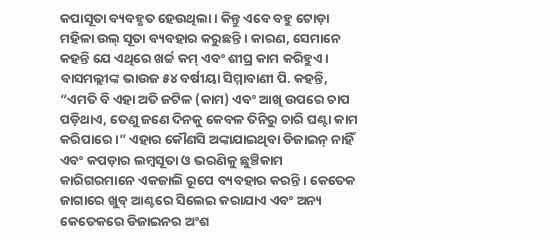କପାସୂତା ବ୍ୟବହୃତ ହେଉଥିଲା । କିନ୍ତୁ ଏବେ ବହୁ ଟୋଡ଼ା ମହିଳା ଉଲ୍ ସୂତା ବ୍ୟବହାର କରୁଛନ୍ତି । କାରଣ, ସେମାନେ କହନ୍ତି ଯେ ଏଥିରେ ଖର୍ଚ୍ଚ କମ୍ ଏବଂ ଶୀଘ୍ର କାମ କରିହୁଏ ।
ବାସମଲ୍ଲୀଙ୍କ ଭାଉଜ ୫୪ ବର୍ଷୀୟା ସିମ୍ମାବାଣୀ ପି. କହନ୍ତି, “ଏମତି ବି ଏହା ଅତି ଜଟିଳ (କାମ) ଏବଂ ଆଖି ଉପରେ ଚାପ ପଡ଼ିଥାଏ, ତେଣୁ ଜଣେ ଦିନକୁ କେବଳ ତିନିରୁ ଚାରି ଘଣ୍ଟା କାମ କରିପାରେ ।” ଏହାର କୌଣସି ଅଙ୍କାଯାଇଥିବା ଡିଜାଇନ୍ ନାହିଁ ଏବଂ କପଡ଼ାର ଲମ୍ବସୂତା ଓ ଭରଣିକୁ ଛୁଞ୍ଚିକାମ କାରିଗରମାନେ ଏକଜାଲି ରୂପେ ବ୍ୟବହାର କରନ୍ତି । କେତେକ ଜାଗାରେ ଖୁବ୍ ଆଣ୍ଟରେ ସିଲେଇ କରାଯାଏ ଏବଂ ଅନ୍ୟ କେତେକରେ ଡିଜାଇନର ଅଂଶ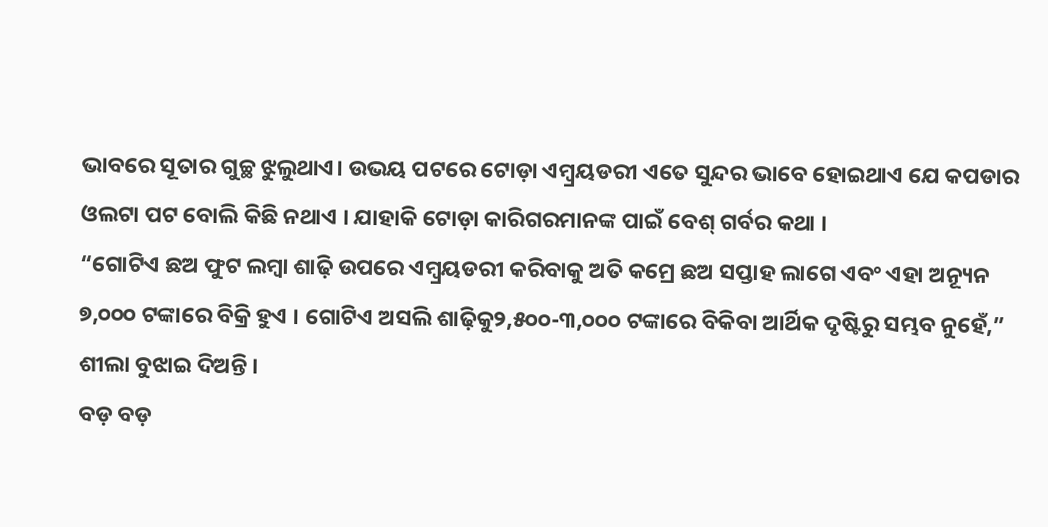ଭାବରେ ସୂତାର ଗୁଚ୍ଛ ଝୁଲୁଥାଏ। ଉଭୟ ପଟରେ ଟୋଡ଼ା ଏମ୍ବ୍ରୟଡରୀ ଏତେ ସୁନ୍ଦର ଭାବେ ହୋଇଥାଏ ଯେ କପଡାର ଓଲଟା ପଟ ବୋଲି କିଛି ନଥାଏ । ଯାହାକି ଟୋଡ଼ା କାରିଗରମାନଙ୍କ ପାଇଁ ବେଶ୍ ଗର୍ବର କଥା ।
“ଗୋଟିଏ ଛଅ ଫୁଟ ଲମ୍ବା ଶାଢ଼ି ଉପରେ ଏମ୍ବ୍ରୟଡରୀ କରିବାକୁ ଅତି କମ୍ରେ ଛଅ ସପ୍ତାହ ଲାଗେ ଏବଂ ଏହା ଅନ୍ୟୂନ ୭,୦୦୦ ଟଙ୍କାରେ ବିକ୍ରି ହୁଏ । ଗୋଟିଏ ଅସଲି ଶାଢ଼ିକୁ୨,୫୦୦-୩,୦୦୦ ଟଙ୍କାରେ ବିକିବା ଆର୍ଥିକ ଦୃଷ୍ଟିରୁ ସମ୍ଭବ ନୁହେଁ,” ଶୀଲା ବୁଝାଇ ଦିଅନ୍ତି ।
ବଡ଼ ବଡ଼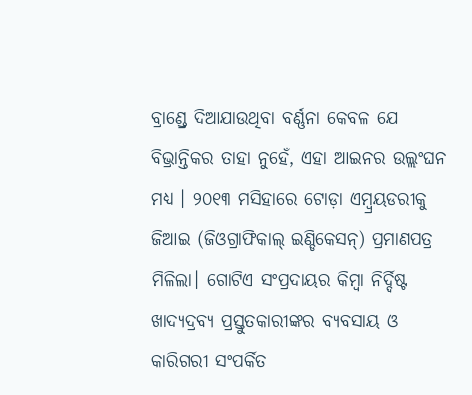ବ୍ରାଣ୍ଡ୍ରେ ଦିଆଯାଉଥିବା ବର୍ଣ୍ଣନା କେବଳ ଯେ ବିଭ୍ରାନ୍ତିକର ତାହା ନୁହେଁ, ଏହା ଆଇନର ଉଲ୍ଲଂଘନ ମଧ୍ୟ । ୨୦୧୩ ମସିହାରେ ଟୋଡ଼ା ଏମ୍ବ୍ରୟଡରୀକୁ ଜିଆଇ (ଜିଓଗ୍ରାଫିକାଲ୍ ଇଣ୍ଡିକେସନ୍) ପ୍ରମାଣପତ୍ର ମିଳିଲା। ଗୋଟିଏ ସଂପ୍ରଦାୟର କିମ୍ବା ନିର୍ଦ୍ଦିଷ୍ଟ ଖାଦ୍ୟଦ୍ରବ୍ୟ ପ୍ରସ୍ତୁତକାରୀଙ୍କର ବ୍ୟବସାୟ ଓ କାରିଗରୀ ସଂପର୍କିତ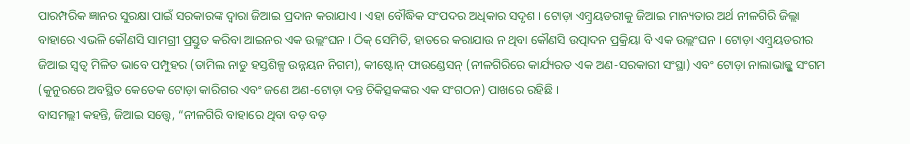ପାରମ୍ପରିକ ଜ୍ଞାନର ସୁରକ୍ଷା ପାଇଁ ସରକାରଙ୍କ ଦ୍ୱାରା ଜିଆଇ ପ୍ରଦାନ କରାଯାଏ । ଏହା ବୌଦ୍ଧିକ ସଂପଦର ଅଧିକାର ସଦୃଶ । ଟୋଡ଼ା ଏମ୍ବ୍ରୟଡରୀକୁ ଜିଆଇ ମାନ୍ୟତାର ଅର୍ଥ ନୀଳଗିରି ଜିଲ୍ଲା ବାହାରେ ଏଭଳି କୌଣସି ସାମଗ୍ରୀ ପ୍ରସ୍ତୁତ କରିବା ଆଇନର ଏକ ଉଲ୍ଲଂଘନ । ଠିକ୍ ସେମିତି, ହାତରେ କରାଯାଉ ନ ଥିବା କୌଣସି ଉତ୍ପାଦନ ପ୍ରକ୍ରିୟା ବି ଏକ ଉଲ୍ଲଂଘନ । ଟୋଡ଼ା ଏମ୍ବ୍ରୟଡରୀର ଜିଆଇ ସ୍ୱତ୍ୱ ମିଳିତ ଭାବେ ପମ୍ପୁହର (ତାମିଲ ନାଡୁ ହସ୍ତଶିଳ୍ପ ଉନ୍ନୟନ ନିଗମ), କୀଷ୍ଟୋନ୍ ଫାଉଣ୍ଡେସନ୍ (ନୀଳଗିରିରେ କାର୍ଯ୍ୟରତ ଏକ ଅଣ-ସରକାରୀ ସଂସ୍ଥା) ଏବଂ ଟୋଡ଼ା ନାଲାଭାଜ୍ଭୁ ସଂଗମ (କୁନୁରରେ ଅବସ୍ଥିତ କେତେକ ଟୋଡ଼ା କାରିଗର ଏବଂ ଜଣେ ଅଣ-ଟୋଡ଼ା ଦନ୍ତ ଚିକିତ୍ସକଙ୍କର ଏକ ସଂଗଠନ) ପାଖରେ ରହିଛି ।
ବାସମଲ୍ଲୀ କହନ୍ତି, ଜିଆଇ ସତ୍ତ୍ୱେ, “ନୀଳଗିରି ବାହାରେ ଥିବା ବଡ଼ ବଡ଼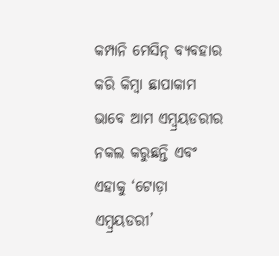କମ୍ପାନି ମେସିନ୍ ବ୍ୟବହାର କରି କିମ୍ବା ଛାପାକାମ ଭାବେ ଆମ ଏମ୍ବ୍ରୟଡରୀର ନକଲ କରୁଛନ୍ତି ଏବଂ ଏହାକୁ ‘ଟୋଡ଼ା ଏମ୍ବ୍ରୟଡରୀ’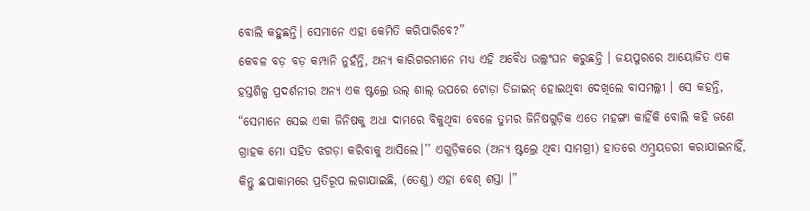ବୋଲି କହୁଛନ୍ତି। ସେମାନେ ଏହା କେମିତି କରିପାରିବେ?”
କେବଳ ବଡ଼ ବଡ଼ କମ୍ପାନି ନୁହଁନ୍ତି, ଅନ୍ୟ କାରିଗରମାନେ ମଧ୍ୟ ଏହି ଅବୈଧ ଉଲ୍ଲଂଘନ କରୁଛନ୍ତି । ଜୟପୁରରେ ଆୟୋଜିତ ଏକ ହସ୍ତଶିଳ୍ପ ପ୍ରଦର୍ଶନୀର ଅନ୍ୟ ଏକ ଷ୍ଟଲ୍ରେ ଉଲ୍ ଶାଲ୍ ଉପରେ ଟୋଡ଼ା ଡିଜାଇନ୍ ହୋଇଥିବା ଦେଖିଲେ ବାସମଲ୍ଲୀ । ସେ କହନ୍ତି, “ସେମାନେ ସେଇ ଏକା ଜିନିଷକୁ ଅଧା ଦାମରେ ବିକୁଥିବା ବେଳେ ତୁମର ଜିନିଷଗୁଡ଼ିକ ଏତେ ମହଙ୍ଗା କାହିଁକି ବୋଲି କହି ଜଣେ ଗ୍ରାହକ ମୋ ସହିତ ଝଗଡ଼ା କରିବାକୁ ଆସିଲେ।’’ ଏଗୁଡ଼ିକରେ (ଅନ୍ୟ ଷ୍ଟଲ୍ରେ ଥିବା ସାମଗ୍ରୀ) ହାତରେ ଏମ୍ବ୍ରୟଡରୀ କରାଯାଇନାହିଁ, କିନ୍ତୁ ଛପାକାମରେ ପ୍ରତିରୂପ ଲଗାଯାଇଛି, (ତେଣୁ) ଏହା ବେଶ୍ ଶସ୍ତା ।”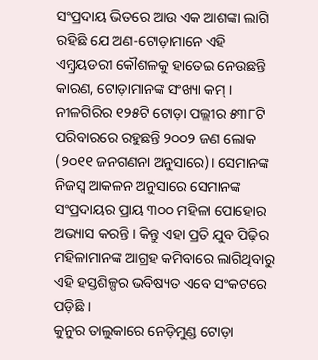ସଂପ୍ରଦାୟ ଭିତରେ ଆଉ ଏକ ଆଶଙ୍କା ଲାଗି ରହିଛି ଯେ ଅଣ-ଟୋଡ଼ାମାନେ ଏହି ଏମ୍ବ୍ରୟଡରୀ କୌଶଳକୁ ହାତେଇ ନେଉଛନ୍ତି କାରଣ, ଟୋଡ଼ାମାନଙ୍କ ସଂଖ୍ୟା କମ୍ । ନୀଳଗିରିର ୧୨୫ଟି ଟୋଡ଼ା ପଲ୍ଲୀର ୫୩୮ଟି ପରିବାରରେ ରହୁଛନ୍ତି ୨୦୦୨ ଜଣ ଲୋକ (୨୦୧୧ ଜନଗଣନା ଅନୁସାରେ)। ସେମାନଙ୍କ ନିଜସ୍ୱ ଆକଳନ ଅନୁସାରେ ସେମାନଙ୍କ ସଂପ୍ରଦାୟର ପ୍ରାୟ ୩୦୦ ମହିଳା ପୋହୋର ଅଭ୍ୟାସ କରନ୍ତି । କିନ୍ତୁ ଏହା ପ୍ରତି ଯୁବ ପିଢ଼ିର ମହିଳାମାନଙ୍କ ଆଗ୍ରହ କମିବାରେ ଲାଗିଥିବାରୁ ଏହି ହସ୍ତଶିଳ୍ପର ଭବିଷ୍ୟତ ଏବେ ସଂକଟରେ ପଡ଼ିଛି ।
କୁନୁର ତାଲୁକାରେ ନେଡ଼ିମୁଣ୍ଡ ଟୋଡ଼ା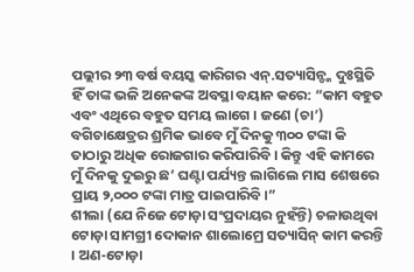ପଲ୍ଲୀର ୨୩ ବର୍ଷ ବୟସ୍କ କାରିଗର ଏନ୍.ସତ୍ୟାସିନ୍ଙ୍କ ଦୁଃସ୍ଥିତି ହିଁ ତାଙ୍କ ଭଳି ଅନେକଙ୍କ ଅବସ୍ଥା ବୟାନ କରେ: “କାମ ବହୁତ ଏବଂ ଏଥିରେ ବହୁତ ସମୟ ଲାଗେ । ଜଣେ (ଚା’) ବଗିଚାକ୍ଷେତ୍ରର ଶ୍ରମିକ ଭାବେ ମୁଁ ଦିନକୁ ୩୦୦ ଟଙ୍କା କି ତାଠାରୁ ଅଧିକ ରୋଜଗାର କରିପାରିବି । କିନ୍ତୁ ଏହି କାମରେ ମୁଁ ଦିନକୁ ଦୁଇରୁ ଛ’ ଘଣ୍ଟା ପର୍ଯ୍ୟନ୍ତ ଲାଗିଲେ ମାସ ଶେଷରେ ପ୍ରାୟ ୨,୦୦୦ ଟଙ୍କା ମାତ୍ର ପାଇପାରିବି ।”
ଶୀଲା (ଯେ ନିଜେ ଟୋଡ଼ା ସଂପ୍ରଦାୟର ନୁହଁନ୍ତି) ଚଳାଉଥିବା ଟୋଡ଼ା ସାମଗ୍ରୀ ଦୋକାନ ଶାଲୋମ୍ରେ ସତ୍ୟାସିନ୍ କାମ କରନ୍ତି । ଅଣ-ଟୋଡ଼ା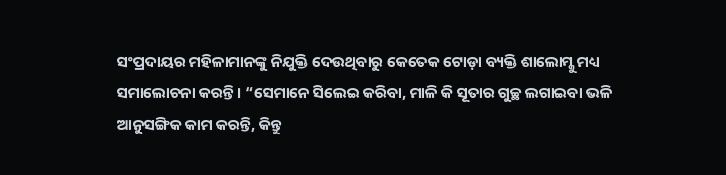ସଂପ୍ରଦାୟର ମହିଳାମାନଙ୍କୁ ନିଯୁକ୍ତି ଦେଉଥିବାରୁ କେତେକ ଟୋଡ଼ା ବ୍ୟକ୍ତି ଶାଲୋମ୍କୁ ମଧ୍ୟ ସମାଲୋଚନା କରନ୍ତି । “ସେମାନେ ସିଲେଇ କରିବା, ମାଳି କି ସୂତାର ଗୁଚ୍ଛ ଲଗାଇବା ଭଳି ଆନୁସଙ୍ଗିକ କାମ କରନ୍ତି, କିନ୍ତୁ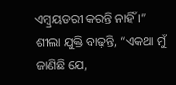ଏମ୍ବ୍ରୟଡରୀ କରନ୍ତି ନାହିଁ ।” ଶୀଲା ଯୁକ୍ତି ବାଢ଼ନ୍ତି, “ଏକଥା ମୁଁ ଜାଣିଛି ଯେ,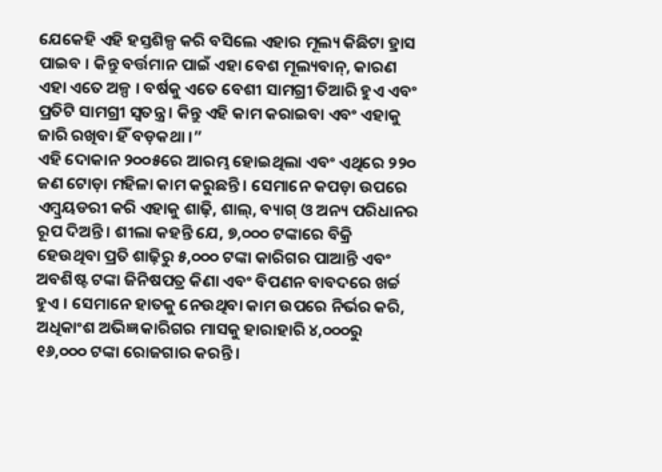ଯେକେହି ଏହି ହସ୍ତଶିଳ୍ପ କରି ବସିଲେ ଏହାର ମୂଲ୍ୟ କିଛିଟା ହ୍ରାସ ପାଇବ । କିନ୍ତୁ ବର୍ତ୍ତମାନ ପାଇଁ ଏହା ବେଶ ମୂଲ୍ୟବାନ୍, କାରଣ ଏହା ଏତେ ଅଳ୍ପ । ବର୍ଷକୁ ଏତେ ବେଶୀ ସାମଗ୍ରୀ ତିଆରି ହୁଏ ଏବଂ ପ୍ରତିଟି ସାମଗ୍ରୀ ସ୍ୱତନ୍ତ୍ର । କିନ୍ତୁ ଏହି କାମ କରାଇବା ଏବଂ ଏହାକୁ ଜାରି ରଖିବା ହିଁ ବଡ଼କଥା ।”
ଏହି ଦୋକାନ ୨୦୦୫ରେ ଆରମ୍ଭ ହୋଇଥିଲା ଏବଂ ଏଥିରେ ୨୨୦ ଜଣ ଟୋଡ଼ା ମହିଳା କାମ କରୁଛନ୍ତି । ସେମାନେ କପଡ଼ା ଉପରେ ଏମ୍ବ୍ରୟଡରୀ କରି ଏହାକୁ ଶାଢ଼ି, ଶାଲ୍, ବ୍ୟାଗ୍ ଓ ଅନ୍ୟ ପରିଧାନର ରୂପ ଦିଅନ୍ତି । ଶୀଲା କହନ୍ତି ଯେ, ୭,୦୦୦ ଟଙ୍କାରେ ବିକ୍ରି ହେଉଥିବା ପ୍ରତି ଶାଢ଼ିରୁ ୫,୦୦୦ ଟଙ୍କା କାରିଗର ପାଆନ୍ତି ଏବଂ ଅବଶିଷ୍ଟ ଟଙ୍କା ଜିନିଷପତ୍ର କିଣା ଏବଂ ବିପଣନ ବାବଦରେ ଖର୍ଚ୍ଚ ହୁଏ । ସେମାନେ ହାତକୁ ନେଉଥିବା କାମ ଉପରେ ନିର୍ଭର କରି, ଅଧିକାଂଶ ଅଭିଜ୍ଞ କାରିଗର ମାସକୁ ହାରାହାରି ୪,୦୦୦ରୁ ୧୬,୦୦୦ ଟଙ୍କା ରୋଜଗାର କରନ୍ତି ।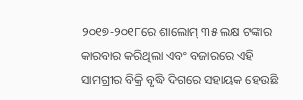୨୦୧୭-୨୦୧୮ରେ ଶାଲୋମ୍ ୩୫ ଲକ୍ଷ ଟଙ୍କାର କାରବାର କରିଥିଲା ଏବଂ ବଜାରରେ ଏହି ସାମଗ୍ରୀର ବିକ୍ରି ବୃଦ୍ଧି ଦିଗରେ ସହାୟକ ହେଉଛି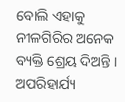ବୋଲି ଏହାକୁ ନୀଳଗିରିର ଅନେକ ବ୍ୟକ୍ତି ଶ୍ରେୟ ଦିଅନ୍ତି ।
ଅପରିହାର୍ଯ୍ୟ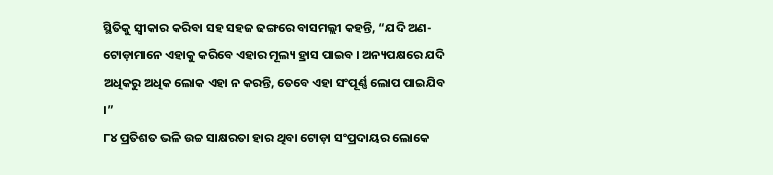ସ୍ଥିତିକୁ ସ୍ୱୀକାର କରିବା ସହ ସହଜ ଢଙ୍ଗରେ ବାସମଲ୍ଲୀ କହନ୍ତି, “ଯଦି ଅଣ-ଟୋଡ଼ାମାନେ ଏହାକୁ କରିବେ ଏହାର ମୂଲ୍ୟ ହ୍ରାସ ପାଇବ । ଅନ୍ୟପକ୍ଷରେ ଯଦି ଅଧିକରୁ ଅଧିକ ଲୋକ ଏହା ନ କରନ୍ତି, ତେବେ ଏହା ସଂପୂର୍ଣ୍ଣ ଲୋପ ପାଇଯିବ ।”
୮୪ ପ୍ରତିଶତ ଭଳି ଉଚ୍ଚ ସାକ୍ଷରତା ହାର ଥିବା ଟୋଡ଼ା ସଂପ୍ରଦାୟର ଲୋକେ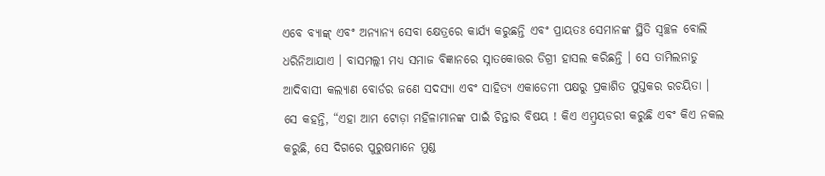ଏବେ ବ୍ୟାଙ୍କ୍ ଏବଂ ଅନ୍ୟାନ୍ୟ ସେବା କ୍ଷେତ୍ରରେ କାର୍ଯ୍ୟ କରୁଛନ୍ତି ଏବଂ ପ୍ରାୟତଃ ସେମାନଙ୍କ ସ୍ଥିତି ସ୍ୱଚ୍ଛଳ ବୋଲି ଧରିନିଆଯାଏ । ବାସମଲ୍ଲୀ ମଧ୍ୟ ସମାଜ ବିଜ୍ଞାନରେ ସ୍ନାତକୋତ୍ତର ଡିଗ୍ରୀ ହାସଲ କରିଛନ୍ତି । ସେ ତାମିଲନାଡୁ ଆଦିବାସୀ କଲ୍ୟାଣ ବୋର୍ଡର ଜଣେ ସଦସ୍ୟା ଏବଂ ସାହିତ୍ୟ ଏକାଡେମୀ ପକ୍ଷରୁ ପ୍ରକାଶିତ ପୁସ୍ତକର ରଚୟିତା ।
ସେ କହନ୍ତି, “ଏହା ଆମ ଟୋଡ଼ା ମହିଳାମାନଙ୍କ ପାଇଁ ଚିନ୍ତାର ବିଷୟ ! କିଏ ଏମ୍ବ୍ରୟଡରୀ କରୁଛି ଏବଂ କିଏ ନକଲ କରୁଛି, ସେ ଦିଗରେ ପୁରୁଷମାନେ ମୁଣ୍ଡ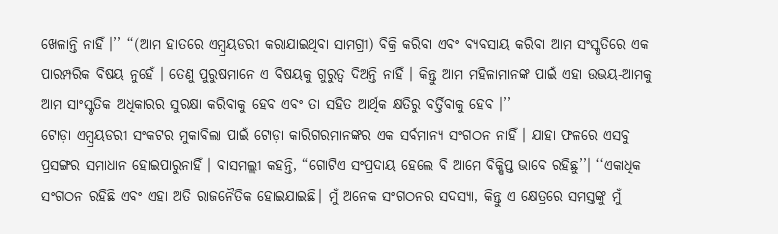ଖେଳାନ୍ତି ନାହିଁ ।’’ ‘‘(ଆମ ହାତରେ ଏମ୍ବ୍ରୟଡରୀ କରାଯାଇଥିବା ସାମଗ୍ରୀ) ବିକ୍ରି କରିବା ଏବଂ ବ୍ୟବସାୟ କରିବା ଆମ ସଂସ୍କୃତିରେ ଏକ ପାରମ୍ପରିକ ବିଷୟ ନୁହେଁ । ତେଣୁ ପୁରୁଷମାନେ ଏ ବିଷୟକୁ ଗୁରୁତ୍ୱ ଦିଅନ୍ତି ନାହିଁ । କିନ୍ତୁ ଆମ ମହିଳାମାନଙ୍କ ପାଇଁ ଏହା ଉଭୟ-ଆମକୁ ଆମ ସାଂସ୍କୃତିକ ଅଧିକାରର ସୁରକ୍ଷା କରିବାକୁ ହେବ ଏବଂ ତା ସହିତ ଆର୍ଥିକ କ୍ଷତିରୁ ବର୍ତ୍ତିବାକୁ ହେବ ।’’
ଟୋଡ଼ା ଏମ୍ବ୍ରୟଡରୀ ସଂକଟର ମୁକାବିଲା ପାଇଁ ଟୋଡ଼ା କାରିଗରମାନଙ୍କର ଏକ ସର୍ବମାନ୍ୟ ସଂଗଠନ ନାହିଁ । ଯାହା ଫଳରେ ଏସବୁ ପ୍ରସଙ୍ଗର ସମାଧାନ ହୋଇପାରୁନାହିଁ । ବାସମଲ୍ଲୀ କହନ୍ତି, “ଗୋଟିଏ ସଂପ୍ରଦାୟ ହେଲେ ବି ଆମେ ବିକ୍ଷିପ୍ତ ଭାବେ ରହିଛୁ’’। ‘‘ଏକାଧିକ ସଂଗଠନ ରହିଛି ଏବଂ ଏହା ଅତି ରାଜନୈତିକ ହୋଇଯାଇଛି। ମୁଁ ଅନେକ ସଂଗଠନର ସଦସ୍ୟା, କିନ୍ତୁ ଏ କ୍ଷେତ୍ରରେ ସମସ୍ତଙ୍କୁ ମୁଁ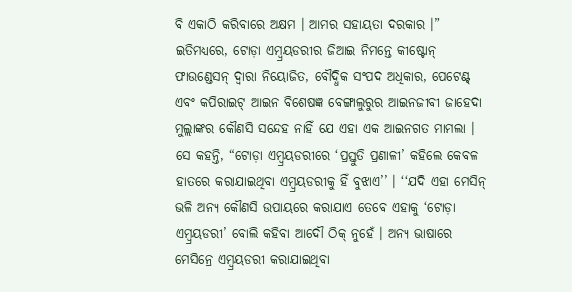ବି ଏକାଠି କରିବାରେ ଅକ୍ଷମ । ଆମର ସହାୟତା ଦରକାର ।”
ଇତିମଧ୍ୟରେ, ଟୋଡ଼ା ଏମ୍ବ୍ରୟଡରୀର ଜିଆଇ ନିମନ୍ତେ କୀଷ୍ଟୋନ୍ ଫାଉଣ୍ଡେସନ୍ ଦ୍ୱାରା ନିୟୋଜିତ, ବୌଦ୍ଧିକ ସଂପଦ ଅଧିକାର, ପେଟେଣ୍ଟ୍ ଏବଂ କପିରାଇଟ୍ ଆଇନ ବିଶେଷଜ୍ଞ ବେଙ୍ଗାଲୁରୁର ଆଇନଜୀବୀ ଜାହେଦା ମୁଲ୍ଲାଙ୍କର କୌଣସି ସନ୍ଦେହ ନାହିଁ ଯେ ଏହା ଏକ ଆଇନଗତ ମାମଲା । ସେ କହନ୍ତି, “ଟୋଡ଼ା ଏମ୍ବ୍ରୟଡରୀରେ ‘ପ୍ରସ୍ତୁତି ପ୍ରଣାଳୀ’ କହିଲେ କେବଳ ହାତରେ କରାଯାଇଥିବା ଏମ୍ବ୍ରୟଡରୀକୁ ହିଁ ବୁଝାଏ’’ । ‘‘ଯଦି ଏହା ମେସିନ୍ ଭଳି ଅନ୍ୟ କୌଣସି ଉପାୟରେ କରାଯାଏ ତେବେ ଏହାକୁ ‘ଟୋଡ଼ା ଏମ୍ବ୍ରୟଡରୀ’ ବୋଲି କହିବା ଆଦୌ ଠିକ୍ ନୁହେଁ । ଅନ୍ୟ ଭାଷାରେ ମେସିନ୍ରେ ଏମ୍ବ୍ରୟଡରୀ କରାଯାଇଥିବା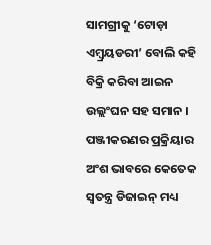ସାମଗ୍ରୀକୁ ‘ଟୋଡ଼ା ଏମ୍ବ୍ରୟଡରୀ’ ବୋଲି କହି ବିକ୍ରି କରିବା ଆଇନ ଉଲ୍ଲଂଘନ ସହ ସମାନ । ପଞ୍ଜୀକରଣର ପ୍ରକ୍ରିୟାର ଅଂଶ ଭାବରେ କେତେକ ସ୍ୱତନ୍ତ୍ର ଡିଜାଇନ୍ ମଧ୍ୟ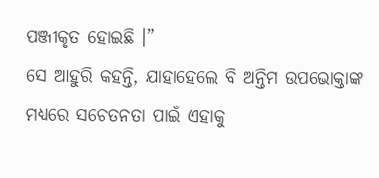ପଞ୍ଜୀକୃତ ହୋଇଛି ।”
ସେ ଆହୁରି କହନ୍ତି, ଯାହାହେଲେ ବି ଅନ୍ତିମ ଉପଭୋକ୍ତାଙ୍କ ମଧ୍ୟରେ ସଚେତନତା ପାଇଁ ଏହାକୁ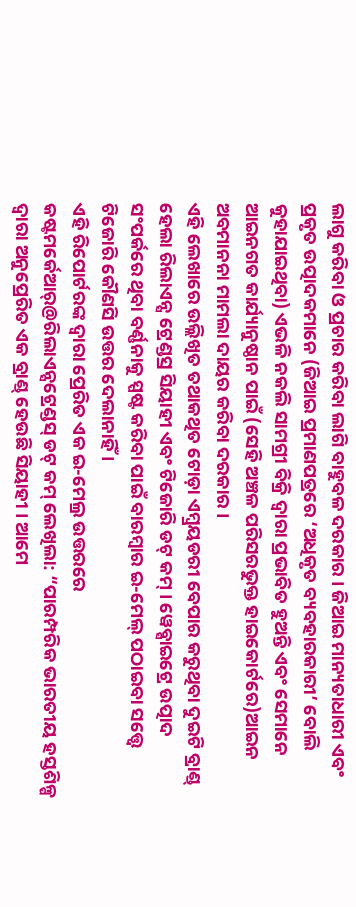ଲାଗୁ କରିବା ଓ ପ୍ରଚାର କରିବା ଲାଗି ବାହୁବଳ ଦରକାର । ଜିଆଇ ମାନ୍ୟତାଧାରୀ ଏବଂ ପ୍ରକୃତ ଉତ୍ପାଦକମାନେ (ଜିଆଇ ପ୍ରମାଣପତ୍ରରେ ‘ଅଧିକୃତ ବ୍ୟବହାରକାରୀ’ ବୋଲି କୁହାଯାଇଥିବା) ଏଭଳି ନକଲି ସାମଗ୍ରୀ ବିକ୍ରି ଦ୍ୱାରା ପ୍ରଭାବିତ ହୁଅନ୍ତି ଏବଂ ସେମାନେ ଆଇନଗତ କାର୍ଯ୍ୟାନୁଷ୍ଠାନ ପାଇଁ (ସେହି ଅଞ୍ଚଳ ପରିସରଭୁକ୍ତ ହାଇକୋର୍ଟରେ)ଆଇନ ଅବମାନନା ମାମଲା ଦାୟର କରିବା ଦରକାର ।
ଏହି ଲେଖାରେ ଉଲ୍ଲିଖିତ ତଥାକଥିତ ଟୋଡ଼ା ଏମ୍ବ୍ରୟଡରୀ ବେପାର କରୁଥିବା ଦୁଇଟି ବ୍ରାଣ୍ଡ୍ ହେଲା ରିଲାଏନ୍ସ ଟ୍ରେଣ୍ଡସ୍ର ସିୟାହୀ ଏବଂ ଟିଜୋରି ଡଟ୍ କମ୍ । ୱେବ୍ସାଇଟ୍ରେ ଉତ୍ପାଦ ସଂପର୍କରେ ଥିବା ବର୍ଣ୍ଣନାକୁ ସ୍ପଷ୍ଟ କରିବା ପାଇଁ ବାରମ୍ବାର ଇ-ମେଲ୍ ପଠାଇବା ସତ୍ତ୍ୱେ ଟିଜୋରି କୌଣସି ଉତ୍ତର ଦେଲାନାହିଁ ।
ଏହି ରିପୋର୍ଟରଙ୍କ ଦ୍ୱାରା ପ୍ରେରିତ ଏକ ଇ-ମେଲ୍ର ଉତ୍ତରରେ କଷ୍ଟମର୍କେଆର୍@ରିଲାଏନ୍ସଟ୍ରେଣ୍ଡସ୍ ଡଟ୍ କମ୍ ଲେଖିଲା: “ପାରମ୍ପରିକ ଭାରତୀୟ ହସ୍ତଶିଳ୍ପ ଦ୍ୱାରା ଅନୁପ୍ରେରିତ ଏକ ବ୍ରାଣ୍ଡ୍ ହେଉଛି ସିୟାହୀ । ଆମେ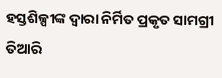ହସ୍ତଶିଳ୍ପୀଙ୍କ ଦ୍ୱାରା ନିର୍ମିତ ପ୍ରକୃତ ସାମଗ୍ରୀ ତିଆରି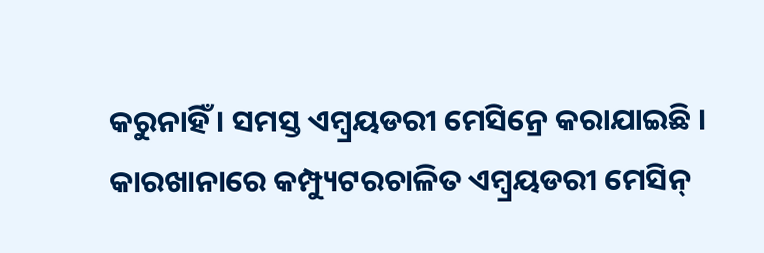କରୁନାହିଁ । ସମସ୍ତ ଏମ୍ବ୍ରୟଡରୀ ମେସିନ୍ରେ କରାଯାଇଛି । କାରଖାନାରେ କମ୍ପ୍ୟୁଟରଚାଳିତ ଏମ୍ବ୍ରୟଡରୀ ମେସିନ୍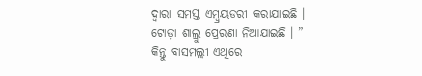ଦ୍ୱାରା ସମସ୍ତ ଏମ୍ବ୍ରୟଡରୀ କରାଯାଇଛି । ଟୋଡ଼ା ଶାଲ୍ରୁ ପ୍ରେରଣା ନିଆଯାଇଛି । ”
କିନ୍ତୁ ବାସମଲ୍ଲୀ ଏଥିରେ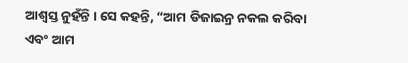ଆଶ୍ୱସ୍ତ ନୁହଁନ୍ତି । ସେ କହନ୍ତି, “ଆମ ଡିଜାଇନ୍ର ନକଲ କରିବା ଏବଂ ଆମ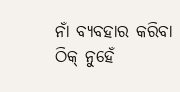ନାଁ ବ୍ୟବହାର କରିବା ଠିକ୍ ନୁହେଁ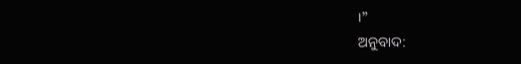।”
ଅନୁବାଦ: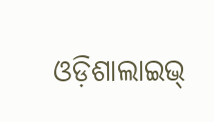ଓଡ଼ିଶାଲାଇଭ୍